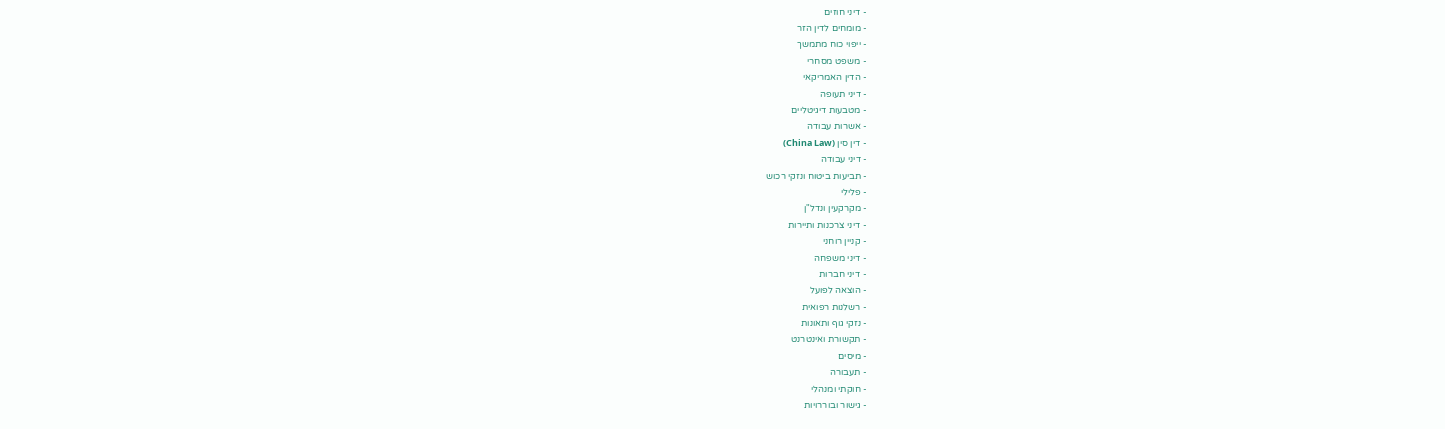- דיני חוזים
- מומחים לדין הזר
- ייפוי כוח מתמשך
- משפט מסחרי
- הדין האמריקאי
- דיני תעופה
- מטבעות דיגיטליים
- אשרות עבודה
- דין סין (China Law)
- דיני עבודה
- תביעות ביטוח ונזקי רכוש
- פלילי
- מקרקעין ונדל"ן
- דיני צרכנות ותיירות
- קניין רוחני
- דיני משפחה
- דיני חברות
- הוצאה לפועל
- רשלנות רפואית
- נזקי גוף ותאונות
- תקשורת ואינטרנט
- מיסים
- תעבורה
- חוקתי ומנהלי
- גישור ובוררויות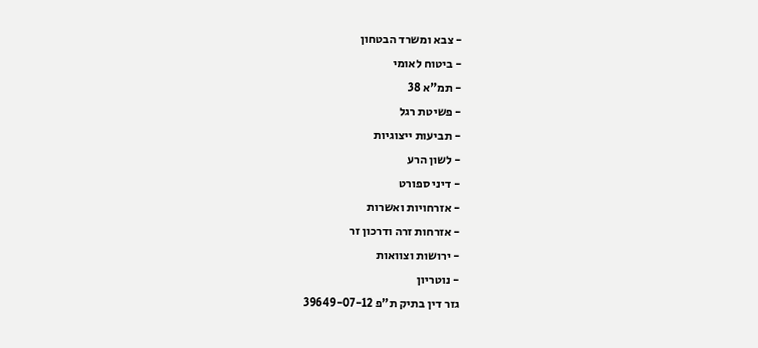- צבא ומשרד הבטחון
- ביטוח לאומי
- תמ"א 38
- פשיטת רגל
- תביעות ייצוגיות
- לשון הרע
- דיני ספורט
- אזרחויות ואשרות
- אזרחות זרה ודרכון זר
- ירושות וצוואות
- נוטריון
גזר דין בתיק ת"פ 39649-07-12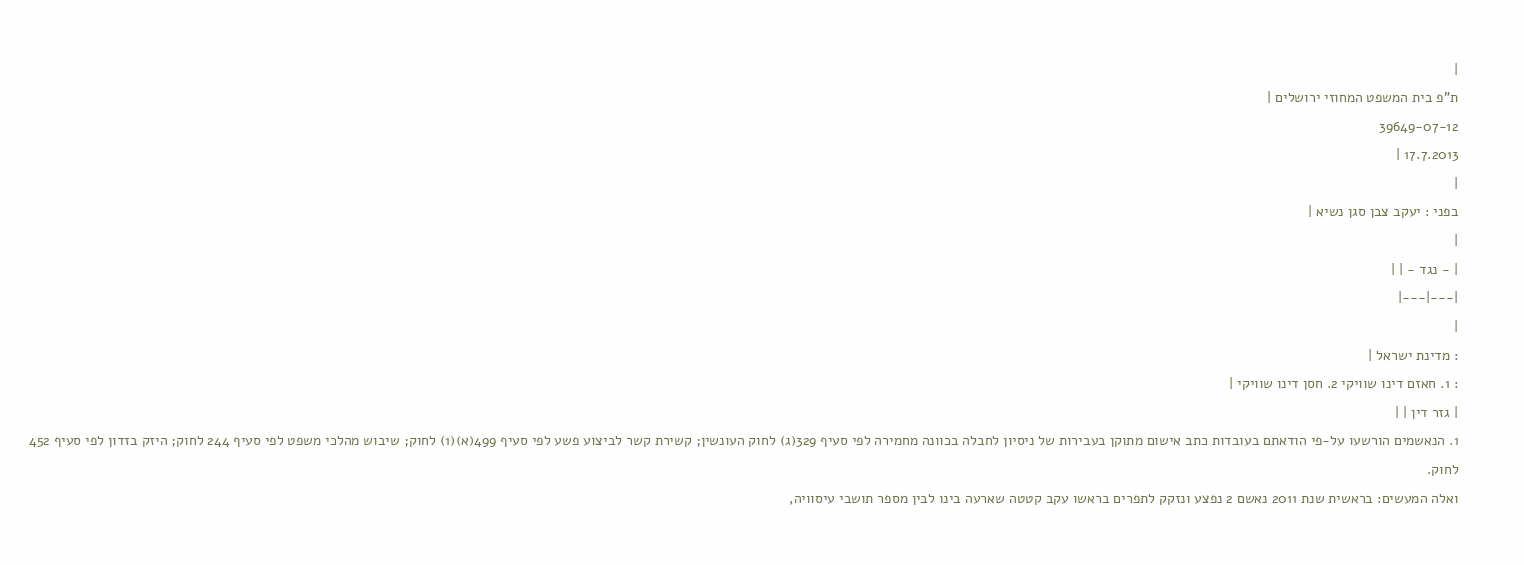|
ת"פ בית המשפט המחוזי ירושלים |
39649-07-12
17.7.2013 |
|
בפני : יעקב צבן סגן נשיא |
|
| - נגד - | |
|---|---|
|
: מדינת ישראל |
: 1. חאזם דינו שוויקי 2. חסן דינו שוויקי |
| גזר דין | |
1. הנאשמים הורשעו על-פי הודאתם בעובדות כתב אישום מתוקן בעבירות של ניסיון לחבלה בכוונה מחמירה לפי סעיף 329(ג) לחוק העונשין; קשירת קשר לביצוע פשע לפי סעיף 499(א)(1) לחוק; שיבוש מהלכי משפט לפי סעיף 244 לחוק; היזק בזדון לפי סעיף 452 לחוק.
ואלה המעשים: בראשית שנת 2011 נאשם 2 נפצע ונזקק לתפרים בראשו עקב קטטה שארעה בינו לבין מספר תושבי עיסוויה,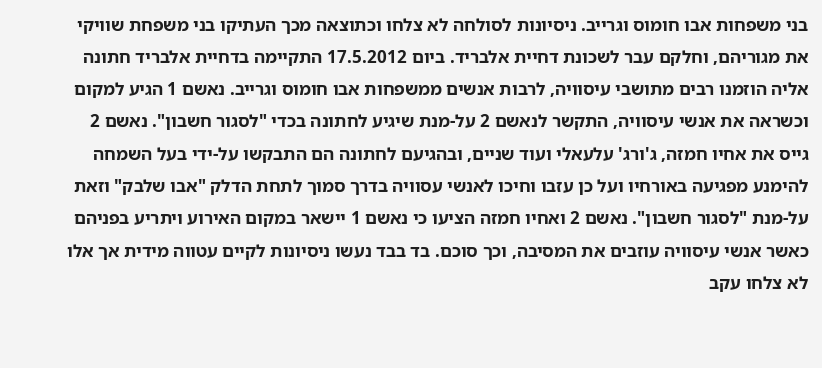בני משפחות אבו חומוס וגרייב. ניסיונות לסולחה לא צלחו וכתוצאה מכך העתיקו בני משפחת שוויקי את מגוריהם, וחלקם עבר לשכונת דחיית אלבריד. ביום 17.5.2012 התקיימה בדחיית אלבריד חתונה אליה הוזמנו רבים מתושבי עיסוויה, לרבות אנשים ממשפחות אבו חומוס וגרייב. נאשם 1 הגיע למקום וכשראה את אנשי עיסוויה, התקשר לנאשם 2 על-מנת שיגיע לחתונה בכדי "לסגור חשבון". נאשם 2 גייס את אחיו חמזה, ג'ורג' עלעאלי ועוד שניים, ובהגיעם לחתונה הם התבקשו על-ידי בעל השמחה להימנע מפגיעה באורחיו ועל כן עזבו וחיכו לאנשי עסוויה בדרך סמוך לתחת הדלק "אבו שלבק" וזאת על-מנת "לסגור חשבון". נאשם 2 ואחיו חמזה הציעו כי נאשם 1 יישאר במקום האירוע ויתריע בפניהם כאשר אנשי עיסוויה עוזבים את המסיבה, וכך סוכם. בד בבד נעשו ניסיונות לקיים עטווה מידית אך אלו לא צלחו עקב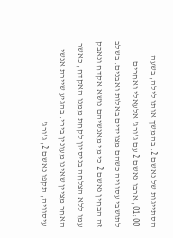הסתייגות של נאשם 2. בהמשך אותו לילה, בשעה 01:00, ארבו נאשם 2 עם ג'ורג' אלעאלי ואחרים לתושבי עסוויה כשהם מצוידים באלות ואבנים. בשלב זה הבחין נאשם 2 כי מי מאנשיהם נושא אקדח ונאבק עמו ללא הצלחה בניסיון לקחת ממנו האקדח, כאשר האחר מציין שאינו מעונין בירי. בהגיע שיירת אנשי עיסוויה, תקפו נאשם 2, ג'ורג'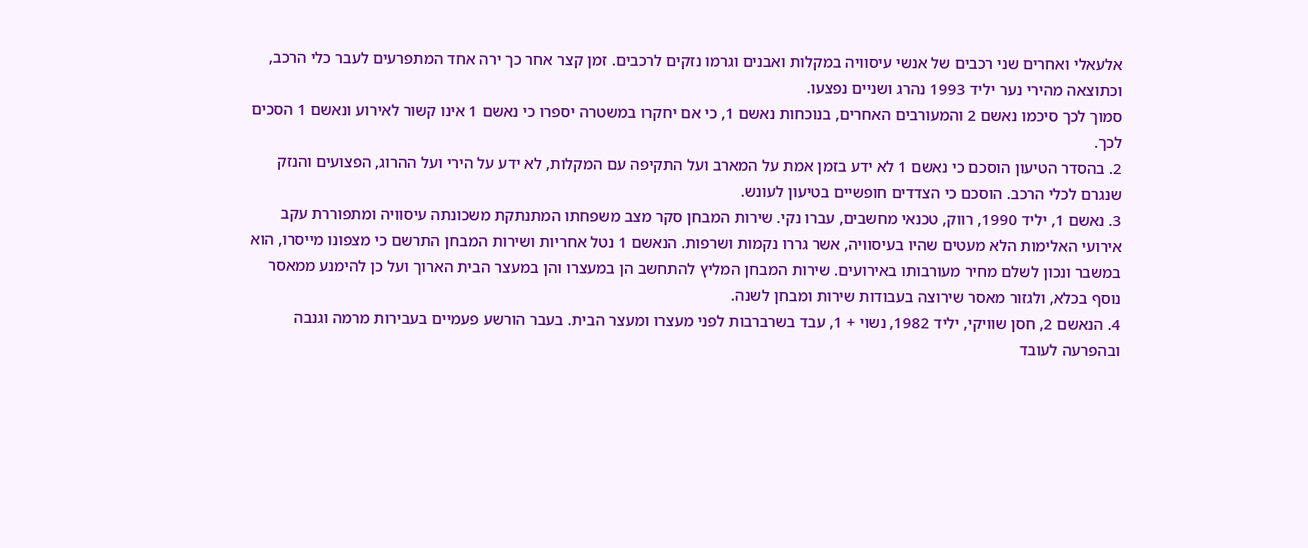אלעאלי ואחרים שני רכבים של אנשי עיסוויה במקלות ואבנים וגרמו נזקים לרכבים. זמן קצר אחר כך ירה אחד המתפרעים לעבר כלי הרכב, וכתוצאה מהירי נער יליד 1993 נהרג ושניים נפצעו.
סמוך לכך סיכמו נאשם 2 והמעורבים האחרים, בנוכחות נאשם 1, כי אם יחקרו במשטרה יספרו כי נאשם 1 אינו קשור לאירוע ונאשם 1 הסכים לכך.
2. בהסדר הטיעון הוסכם כי נאשם 1 לא ידע בזמן אמת על המארב ועל התקיפה עם המקלות, לא ידע על הירי ועל ההרוג, הפצועים והנזק שנגרם לכלי הרכב. הוסכם כי הצדדים חופשיים בטיעון לעונש.
3. נאשם 1, יליד 1990, רווק, טכנאי מחשבים, עברו נקי. שירות המבחן סקר מצב משפחתו המתנתקת משכונתה עיסוויה ומתפוררת עקב אירועי האלימות הלא מעטים שהיו בעיסוויה, אשר גררו נקמות ושרפות. הנאשם 1 נטל אחריות ושירות המבחן התרשם כי מצפונו מייסרו, הוא במשבר ונכון לשלם מחיר מעורבותו באירועים. שירות המבחן המליץ להתחשב הן במעצרו והן במעצר הבית הארוך ועל כן להימנע ממאסר נוסף בכלא, ולגזור מאסר שירוצה בעבודות שירות ומבחן לשנה.
4. הנאשם 2, חסן שוויקי, יליד 1982, נשוי + 1, עבד בשרברבות לפני מעצרו ומעצר הבית. בעבר הורשע פעמיים בעבירות מרמה וגנבה ובהפרעה לעובד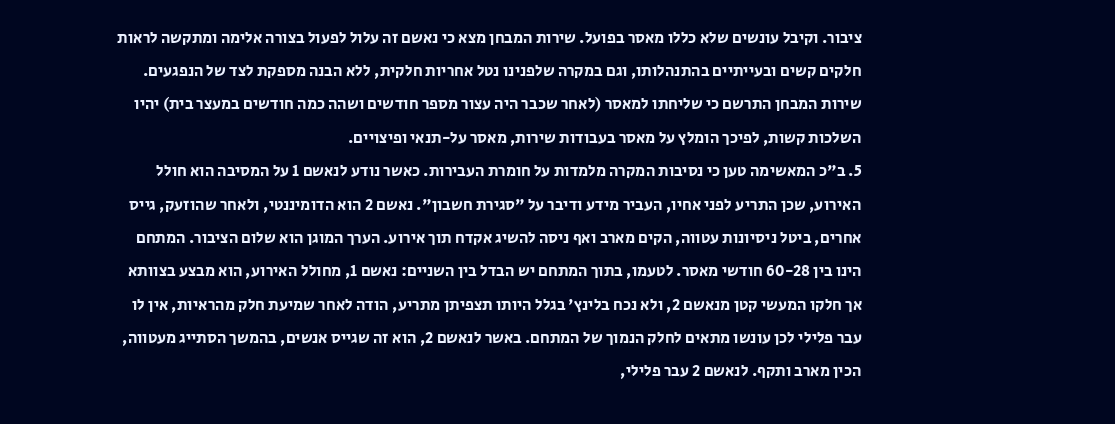ציבור. וקיבל עונשים שלא כללו מאסר בפועל. שירות המבחן מצא כי נאשם זה עלול לפעול בצורה אלימה ומתקשה לראות חלקים קשים ובעייתיים בהתנהלותו, וגם במקרה שלפנינו נטל אחריות חלקית, ללא הבנה מספקת לצד של הנפגעים. שירות המבחן התרשם כי שליחתו למאסר (לאחר שכבר היה עצור מספר חודשים ושהה כמה חודשים במעצר בית) יהיו השלכות קשות, לפיכך הומלץ על מאסר בעבודות שירות, מאסר על-תנאי ופיצויים.
5. ב"כ המאשימה טען כי נסיבות המקרה מלמדות על חומרת העבירות. כאשר נודע לנאשם 1 על המסיבה הוא חולל האירוע, שכן התריע לפני אחיו, העביר מידע ודיבר על "סגירת חשבון". נאשם 2 הוא הדומיננטי, ולאחר שהוזעק, גייס אחרים, ביטל ניסיונות עטווה, הקים מארב ואף ניסה להשיג אקדח תוך אירוע. הערך המוגן הוא שלום הציבור. המתחם הינו בין 60-28 חודשי מאסר. לטעמו, בתוך המתחם יש הבדל בין השניים: נאשם 1, מחולל האירוע, הוא מבצע בצוותא אך חלקו המעשי קטן מנאשם 2, ולא נכח בלינץ' בגלל היותו תצפיתן מתריע, הודה לאחר שמיעת חלק מהראיות, אין לו עבר פלילי לכן עונשו מתאים לחלק הנמוך של המתחם. באשר לנאשם 2, הוא זה שגייס אנשים, בהמשך הסתייג מעטווה, הכין מארב ותקף. לנאשם 2 עבר פלילי,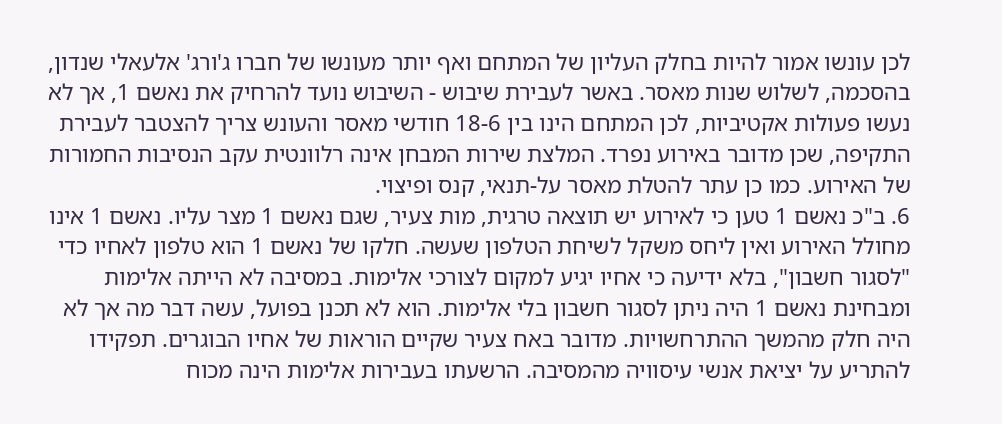לכן עונשו אמור להיות בחלק העליון של המתחם ואף יותר מעונשו של חברו ג'ורג' אלעאלי שנדון, בהסכמה, לשלוש שנות מאסר. באשר לעבירת שיבוש - השיבוש נועד להרחיק את נאשם 1, אך לא נעשו פעולות אקטיביות, לכן המתחם הינו בין 18-6 חודשי מאסר והעונש צריך להצטבר לעבירת התקיפה, שכן מדובר באירוע נפרד. המלצת שירות המבחן אינה רלוונטית עקב הנסיבות החמורות של האירוע. כמו כן עתר להטלת מאסר על-תנאי, קנס ופיצוי.
6. ב"כ נאשם 1 טען כי לאירוע יש תוצאה טרגית, מות צעיר, שגם נאשם 1 מצר עליו. נאשם 1 אינו מחולל האירוע ואין ליחס משקל לשיחת הטלפון שעשה. חלקו של נאשם 1 הוא טלפון לאחיו כדי "לסגור חשבון", בלא ידיעה כי אחיו יגיע למקום לצורכי אלימות. במסיבה לא הייתה אלימות ומבחינת נאשם 1 היה ניתן לסגור חשבון בלי אלימות. הוא לא תכנן בפועל, עשה דבר מה אך לא היה חלק מהמשך ההתרחשויות. מדובר באח צעיר שקיים הוראות של אחיו הבוגרים. תפקידו להתריע על יציאת אנשי עיסוויה מהמסיבה. הרשעתו בעבירות אלימות הינה מכוח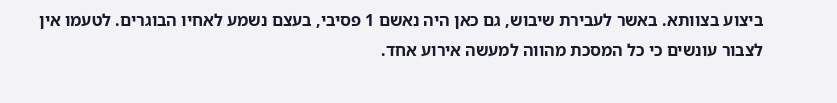ביצוע בצוותא. באשר לעבירת שיבוש, גם כאן היה נאשם 1 פסיבי, בעצם נשמע לאחיו הבוגרים. לטעמו אין לצבור עונשים כי כל המסכת מהווה למעשה אירוע אחד.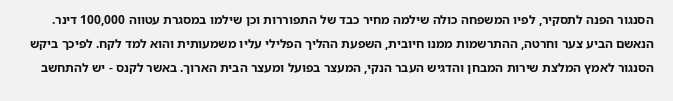הסנגור הפנה לתסקיר, לפיו המשפחה כולה שילמה מחיר כבד של התפוררות וכן שילמו במסגרת עטווה 100,000 דינר. הנאשם הביע צער וחרטה, ההתרשמות ממנו חיובית, השפעת ההליך הפלילי עליו משמעותית והוא למד לקח. לפיכך ביקש הסנגור לאמץ המלצת שירות המבחן והדגיש העבר הנקי, המעצר בפועל ומעצר הבית הארוך. באשר לקנס - יש להתחשב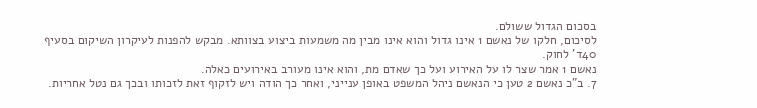בסכום הגדול ששולם.
לסיכום, חלקו של נאשם 1 אינו גדול והוא אינו מבין מה משמעות ביצוע בצוותא. מבקש להפנות לעיקרון השיקום בסעיף 40ד' לחוק.
נאשם 1 אמר שצר לו על האירוע ועל כך שאדם מת, והוא אינו מעורב באירועים כאלה.
7. ב"כ נאשם 2 טען כי הנאשם ניהל המשפט באופן ענייני, ואחר כך הודה ויש לזקוף זאת לזכותו ובכך גם נטל אחריות.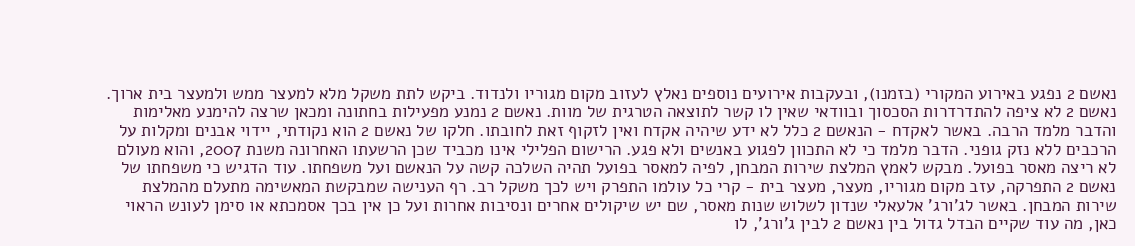נאשם 2 נפגע באירוע המקורי (בזמנו), ובעקבות אירועים נוספים נאלץ לעזוב מקום מגוריו ולנדוד. ביקש לתת משקל מלא למעצר ממש ולמעצר בית ארוך. נאשם 2 לא ציפה להתדרדרות הסכסוך ובוודאי שאין לו קשר לתוצאה הטרגית של מוות. נאשם 2 נמנע מפעילות בחתונה ומכאן שרצה להימנע מאלימות והדבר מלמד הרבה. באשר לאקדח - הנאשם 2 כלל לא ידע שיהיה אקדח ואין לזקוף זאת לחובתו. חלקו של נאשם 2 הוא נקודתי, יידוי אבנים ומקלות על הרכבים ללא נזק גופני. הדבר מלמד כי לא התכוון לפגוע באנשים ולא פגע. הרישום הפלילי אינו מכביד שכן הרשעתו האחרונה משנת 2007, והוא מעולם לא ריצה מאסר בפועל. מבקש לאמץ המלצת שירות המבחן, לפיה למאסר בפועל תהיה השלכה קשה על הנאשם ועל משפחתו. עוד הדגיש כי משפחתו של נאשם 2 התפרקה, עזב מקום מגוריו, מעצר, מעצר בית - קרי כל עולמו התפרק ויש לכך משקל רב. רף הענישה שמבקשת המאשימה מתעלם מהמלצת שירות המבחן. באשר לג'ורג' אלעאלי שנדון לשלוש שנות מאסר, שם יש שיקולים אחרים ונסיבות אחרות ועל כן אין בכך אסמכתא או סימן לעונש הראוי כאן, מה עוד שקיים הבדל גדול בין נאשם 2 לבין ג'ורג', לו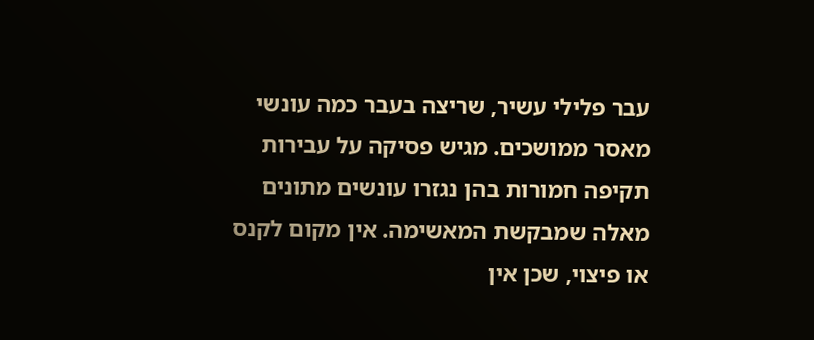עבר פלילי עשיר, שריצה בעבר כמה עונשי מאסר ממושכים. מגיש פסיקה על עבירות תקיפה חמורות בהן נגזרו עונשים מתונים מאלה שמבקשת המאשימה. אין מקום לקנס או פיצוי, שכן אין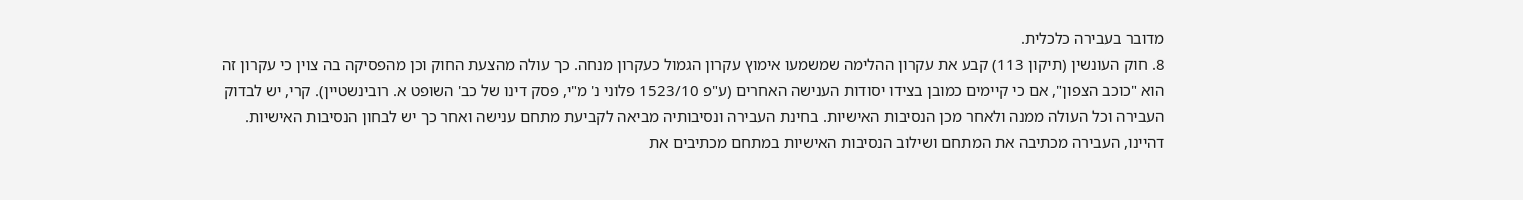מדובר בעבירה כלכלית.
8. חוק העונשין (תיקון 113) קבע את עקרון ההלימה שמשמעו אימוץ עקרון הגמול כעקרון מנחה. כך עולה מהצעת החוק וכן מהפסיקה בה צוין כי עקרון זה הוא "כוכב הצפון", אם כי קיימים כמובן בצידו יסודות הענישה האחרים (ע"פ 1523/10 פלוני נ' מ"י, פסק דינו של כב' השופט א. רובינשטיין). קרי, יש לבדוק העבירה וכל העולה ממנה ולאחר מכן הנסיבות האישיות. בחינת העבירה ונסיבותיה מביאה לקביעת מתחם ענישה ואחר כך יש לבחון הנסיבות האישיות. דהיינו, העבירה מכתיבה את המתחם ושילוב הנסיבות האישיות במתחם מכתיבים את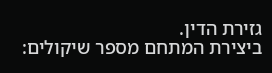גזירת הדין.
ביצירת המתחם מספר שיקולים: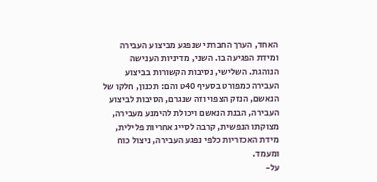האחד, הערך החברתי שנפגע מביצוע העבירה ומידת הפגיעה בו. השני, מדיניות הענישה הנוהגת. השלישי, נסיבות הקשורות בביצוע העבירה כמפורט בסעיף 40ט והם: תכנון, חלקו של הנאשם, הנזק הצפוי וזה שנגרם, הסיבות לביצוע העבירה, הבנת הנאשם ויכולת להימנע מעבירה, מצוקתו הנפשית, קרבה לסייג אחריות פלילית, מידת האכזריות כלפי נפגע העבירה, ניצול כוח ומעמד.
על-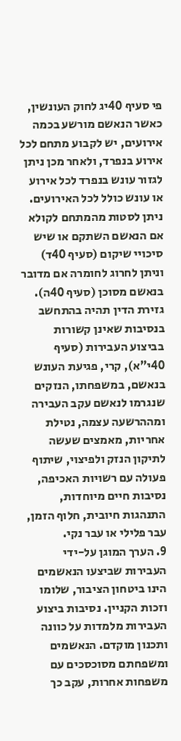פי סעיף 40יג לחוק העונשין, כאשר הנאשם מורשע בכמה אירועים, יש לקבוע מתחם לכל אירוע בנפרד, ולאחר מכן ניתן לגזור עונש בנפרד לכל אירוע או עונש כולל לכל האירועים.
ניתן לסטות מהמתחם לקולא אם הנאשם השתקם או שיש סיכויי שיקום (סעיף 40ד) וניתן לחרוג לחומרה אם מדובר בנאשם מסוכן (סעיף 40ה). גזירת הדין תהיה בהתחשב בנסיבות שאינן קשורות בביצוע העבירות (סעיף 40י"א), קרי, פגיעת העונש בנאשם, במשפחתו, הנזקים שנגרמו לנאשם עקב העבירה ומההרשעה עצמה, נטילת אחריות, מאמצים שעשה לתיקון הנזק ולפיצוי, שיתוף פעולה עם רשויות האכיפה, נסיבות חיים מיוחדות, התנהגות חיובית, חלוף הזמן, עבר פלילי או עבר נקי.
9. הערך המוגן על-ידי העבירות שביצעו הנאשמים הינו ביטחון הציבור, שלומו וזכות הקניין. נסיבות ביצוע העבירות מלמדות על כוונה ותכנון מוקדם. הנאשמים ומשפחתם מסוכסכים עם משפחות אחרות, עקב כך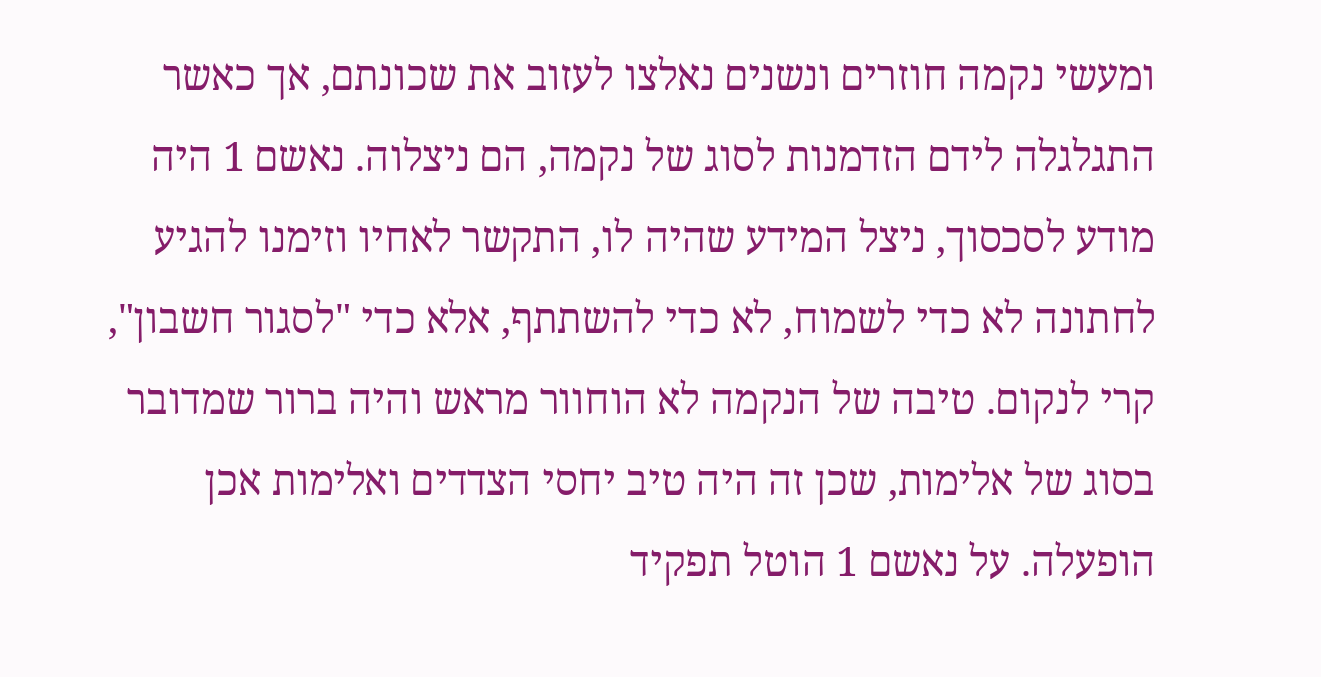ומעשי נקמה חוזרים ונשנים נאלצו לעזוב את שכונתם, אך כאשר התגלגלה לידם הזדמנות לסוג של נקמה, הם ניצלוה. נאשם 1 היה מודע לסכסוך, ניצל המידע שהיה לו, התקשר לאחיו וזימנו להגיע לחתונה לא כדי לשמוח, לא כדי להשתתף, אלא כדי "לסגור חשבון", קרי לנקום. טיבה של הנקמה לא הוחוור מראש והיה ברור שמדובר בסוג של אלימות, שכן זה היה טיב יחסי הצדדים ואלימות אכן הופעלה. על נאשם 1 הוטל תפקיד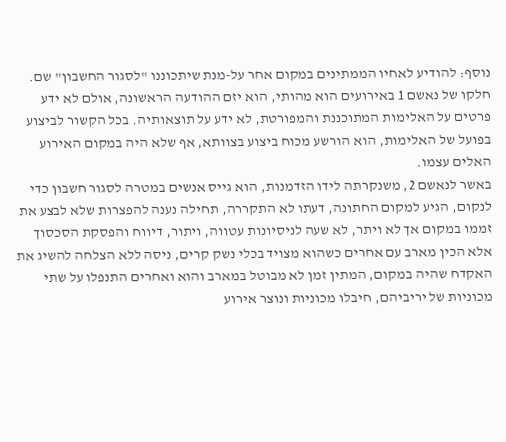נוסף: להודיע לאחיו הממתינים במקום אחר על-מנת שיתכוננו "לסגור החשבון" שם. חלקו של נאשם 1 באירועים הוא מהותי, הוא יזם ההודעה הראשונה, אולם לא ידע פרטים על האלימות המתוכננת והמפורטת, לא ידע על תוצאותיה. בכל הקשור לביצוע בפועל של האלימות, הוא הורשע מכוח ביצוע בצוותא, אף שלא היה במקום האירוע האלים עצמו.
באשר לנאשם 2, משנקרתה לידו הזדמנות, הוא גייס אנשים במטרה לסגור חשבון כדי לנקום, הגיע למקום החתונה, דעתו לא התקררה, תחילה נענה להפצרות שלא לבצע את זממו במקום אך לא ויתר, לא שעה לניסיונות עטווה, ויתור, דיווח והפסקת הסכסוך אלא הכין מארב עם אחרים כשהוא מצויד בכלי נשק קרים, ניסה ללא הצלחה להשיג את האקדח שהיה במקום, המתין זמן לא מבוטל במארב והוא ואחרים התנפלו על שתי מכוניות של יריביהם, חיבלו מכוניות ונוצר אירוע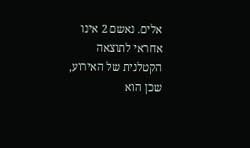אלים. נאשם 2 אינו אחראי לתוצאה הקטלנית של האירוע, שכן הוא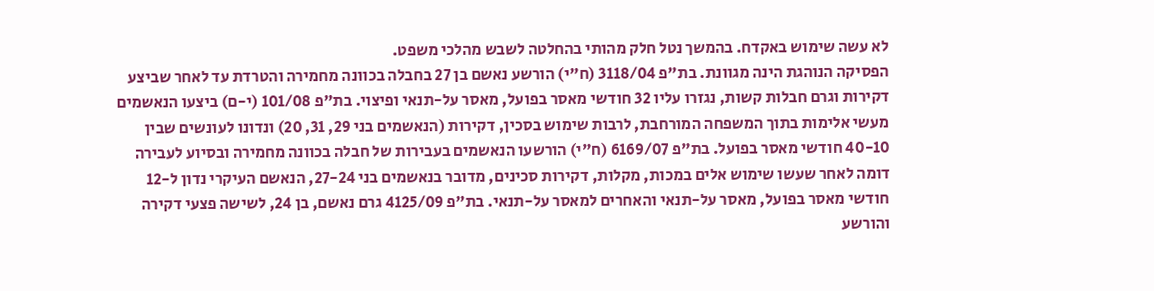לא עשה שימוש באקדח. בהמשך נטל חלק מהותי בהחלטה לשבש מהלכי משפט.
הפסיקה הנוהגת הינה מגוונת. בת"פ 3118/04 (ח"י) הורשע נאשם בן 27 בחבלה בכוונה מחמירה והטרדת עד לאחר שביצע דקירות וגרם חבלות קשות, נגזרו עליו 32 חודשי מאסר בפועל, מאסר על-תנאי ופיצוי. בת"פ 101/08 (י-ם) ביצעו הנאשמים מעשי אלימות בתוך המשפחה המורחבת, לרבות שימוש בסכין, דקירות (הנאשמים בני 29, 31, 20) ונדונו לעונשים שבין 40-10 חודשי מאסר בפועל. בת"פ 6169/07 (ח"י) הורשעו הנאשמים בעבירות של חבלה בכוונה מחמירה ובסיוע לעבירה דומה לאחר שעשו שימוש אלים במכות, מקלות, דקירות סכינים, מדובר בנאשמים בני 27-24, הנאשם העיקרי נדון ל-12 חודשי מאסר בפועל, מאסר על-תנאי והאחרים למאסר על-תנאי. בת"פ 4125/09 גרם נאשם, בן 24, לשישה פצעי דקירה והורשע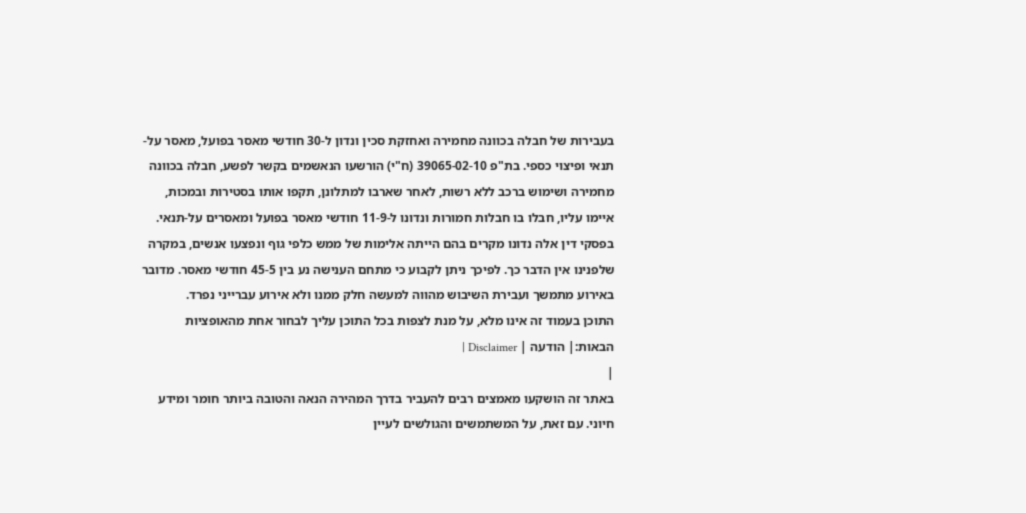בעבירות של חבלה בכוונה מחמירה ואחזקת סכין ונדון ל-30 חודשי מאסר בפועל, מאסר על-תנאי ופיצוי כספי. בת"פ 39065-02-10 (ח"י) הורשעו הנאשמים בקשר לפשע, חבלה בכוונה מחמירה ושימוש ברכב ללא רשות, לאחר שארבו למתלונן, תקפו אותו בסטירות ובמכות, איימו עליו, חבלו בו חבלות חמורות ונדונו ל-11-9 חודשי מאסר בפועל ומאסרים על-תנאי. בפסקי דין אלה נדונו מקרים בהם הייתה אלימות של ממש כלפי גוף ונפצעו אנשים, במקרה שלפנינו אין הדבר כך. לפיכך ניתן לקבוע כי מתחם הענישה נע בין 45-5 חודשי מאסר. מדובר באירוע מתמשך ועבירת השיבוש מהווה למעשה חלק ממנו ולא אירוע עברייני נפרד.
התוכן בעמוד זה אינו מלא, על מנת לצפות בכל התוכן עליך לבחור אחת מהאופציות הבאות:| הודעה | Disclaimer |
|
באתר זה הושקעו מאמצים רבים להעביר בדרך המהירה הנאה והטובה ביותר חומר ומידע חיוני. עם זאת, על המשתמשים והגולשים לעיין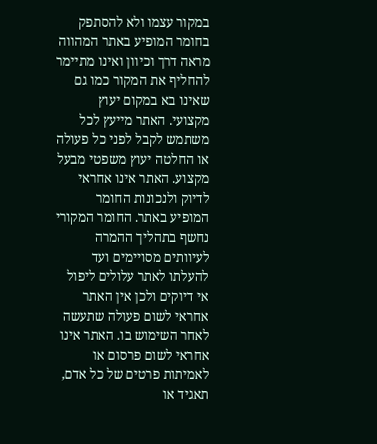במקור עצמו ולא להסתפק בחומר המופיע באתר המהווה מראה דרך וכיוון ואינו מתיימר להחליף את המקור כמו גם שאינו בא במקום יעוץ מקצועי. האתר מייעץ לכל משתמש לקבל לפני כל פעולה או החלטה יעוץ משפטי מבעל מקצוע. האתר אינו אחראי לדיוק ולנכונות החומר המופיע באתר. החומר המקורי נחשף בתהליך ההמרה לעיוותים מסויימים ועד להעלתו לאתר עלולים ליפול אי דיוקים ולכן אין האתר אחראי לשום פעולה שתעשה לאחר השימוש בו. האתר אינו אחראי לשום פרסום או לאמיתות פרטים של כל אדם, תאגיד או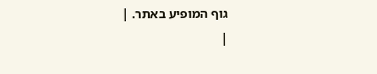גוף המופיע באתר. |
|